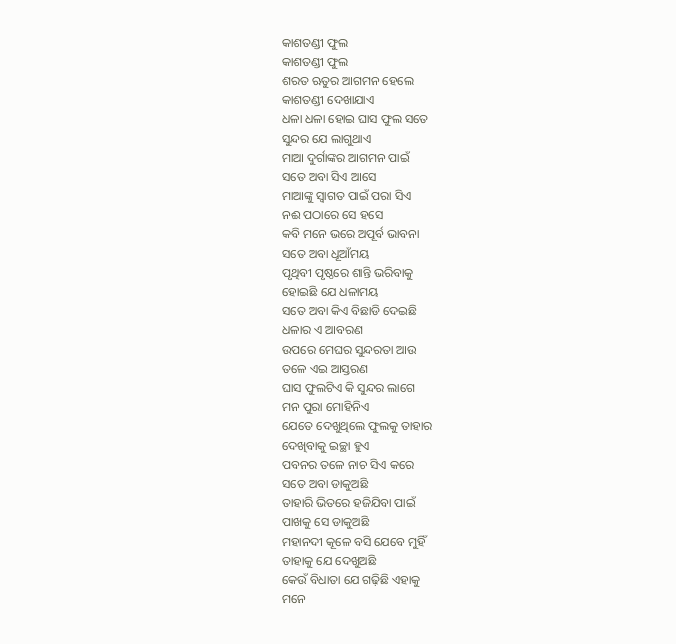କାଶତଣ୍ଡୀ ଫୁଲ
କାଶତଣ୍ଡୀ ଫୁଲ
ଶରତ ଋତୁର ଆଗମନ ହେଲେ
କାଶତଣ୍ଡୀ ଦେଖାଯାଏ
ଧଳା ଧଳା ହୋଇ ଘାସ ଫୁଲ ସତେ
ସୁନ୍ଦର ଯେ ଲାଗୁଥାଏ
ମାଆ ଦୁର୍ଗାଙ୍କର ଆଗମନ ପାଇଁ
ସତେ ଅବା ସିଏ ଆସେ
ମାଆଙ୍କୁ ସ୍ୱାଗତ ପାଇଁ ପରା ସିଏ
ନଈ ପଠାରେ ସେ ହସେ
କବି ମନେ ଭରେ ଅପୂର୍ବ ଭାବନା
ସତେ ଅବା ଧୂଆଁମୟ
ପୃଥିବୀ ପୃଷ୍ଠରେ ଶାନ୍ତି ଭରିବାକୁ
ହୋଇଛି ଯେ ଧଳାମୟ
ସତେ ଅବା କିଏ ବିଛାଡି ଦେଇଛି
ଧଳାର ଏ ଆବରଣ
ଉପରେ ମେଘର ସୁନ୍ଦରତା ଆଉ
ତଳେ ଏଇ ଆସ୍ତରଣ
ଘାସ ଫୁଲଟିଏ କି ସୁନ୍ଦର ଲାଗେ
ମନ ପୁରା ମୋହିନିଏ
ଯେତେ ଦେଖୁଥିଲେ ଫୁଲକୁ ତାହାର
ଦେଖିବାକୁ ଇଚ୍ଛା ହୁଏ
ପବନର ତଳେ ନାଚ ସିଏ କରେ
ସତେ ଅବା ଡାକୁଅଛି
ତାହାରି ଭିତରେ ହଜିଯିବା ପାଇଁ
ପାଖକୁ ସେ ଡାକୁଅଛି
ମହାନଦୀ କୂଳେ ବସି ଯେବେ ମୁହିଁ
ତାହାକୁ ଯେ ଦେଖୁଅଛି
କେଉଁ ବିଧାତା ଯେ ଗଢ଼ିଛି ଏହାକୁ
ମନେ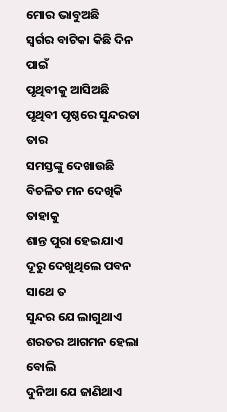ମୋର ଭାବୁଅଛି
ସ୍ୱର୍ଗର ବାଟିକା କିଛି ଦିନ ପାଇଁ
ପୃଥିବୀକୁ ଆସିଅଛି
ପୃଥିବୀ ପୃଷ୍ଠରେ ସୁନ୍ଦରତା ତାର
ସମସ୍ତଙ୍କୁ ଦେଖାଉଛି
ବିଚଳିତ ମନ ଦେଖିକି ତାହାକୁ
ଶାନ୍ତ ପୁରା ହେଇଯାଏ
ଦୂରୁ ଦେଖୁଥିଲେ ପବନ ସାଥେ ତ
ସୁନ୍ଦର ଯେ ଲାଗୁଥାଏ
ଶରତର ଆଗମନ ହେଲା ବୋଲି
ଦୁନିଆ ଯେ ଜାଣିଥାଏ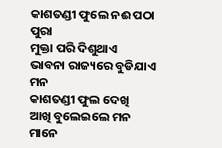କାଶତଣ୍ଡୀ ଫୁଲେ ନଈ ପଠା ପୁରା
ମୁକ୍ତା ପରି ଦିଶୁଥାଏ
ଭାବନା ରାଜ୍ୟରେ ବୁଡିଯାଏ ମନ
କାଶତଣ୍ଡୀ ଫୁଲ ଦେଖି
ଆଖି ବୁଲେଇଲେ ମନ ମାନେ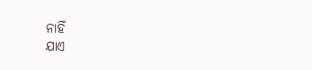ନାହିଁ
ଯାଏ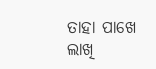ତାହା ପାଖେ ଲାଖି